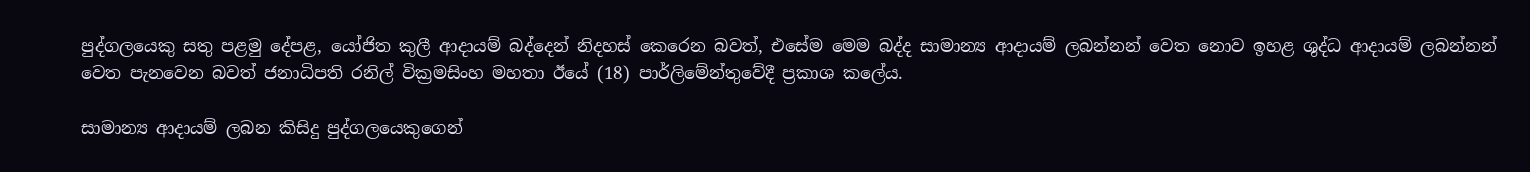පුද්ගලයෙකු සතු පළමු දේපළ, යෝජිත කුලී ආදායම් බද්දෙන් නිදහස් කෙරෙන බවත්, එසේම මෙම බද්ද සාමාන්‍ය ආදායම් ලබන්නන් වෙත නොව ඉහළ ශුද්ධ ආදායම් ලබන්නන් වෙත පැනවෙන බවත් ජනාධිපති රනිල් වික්‍රමසිංහ මහතා ඊයේ (18) පාර්ලිමේන්තුවේදී ප්‍රකාශ කලේය.

සාමාන්‍ය ආදායම් ලබන කිසිදු පුද්ගලයෙකුගෙන්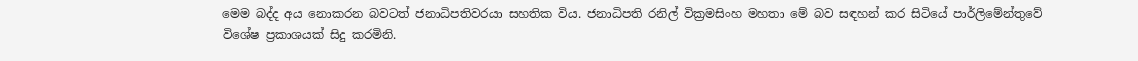මෙම බද්ද අය නොකරන බවටත් ජනාධිපතිවරයා සහතික විය. ජනාධිපති රනිල් වික්‍රමසිංහ මහතා මේ බව සඳහන් කර සිටියේ පාර්ලිමේන්තුවේ විශේෂ ප්‍රකාශයක් සිදු කරමිනි.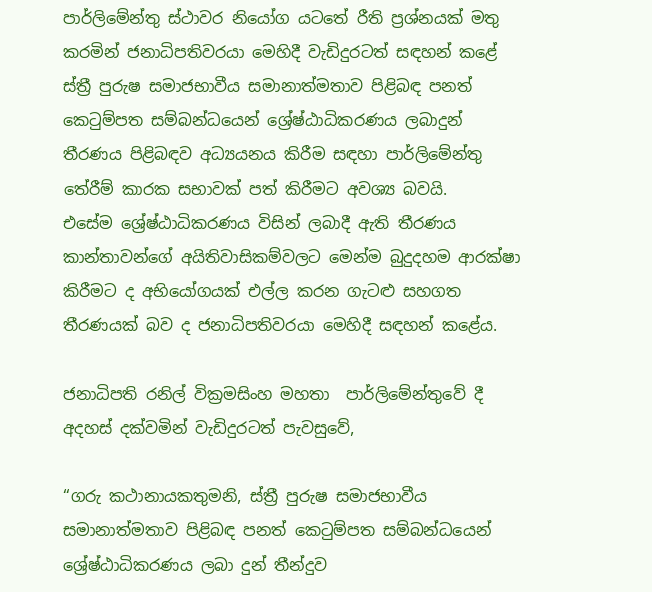පාර්ලිමේන්තු ස්ථාවර නියෝග යටතේ රීති ප්‍රශ්නයක් මතු කරමින් ජනාධිපතිවරයා මෙහිදී වැඩිදුරටත් සඳහන් කළේ ස්ත්‍රී පුරුෂ සමාජභාවීය සමානාත්මතාව පිළිබඳ පනත් කෙටුම්පත සම්බන්ධයෙන් ශ්‍රේෂ්ඨාධිකරණය ලබාදුන් තීරණය පිළිබඳව අධ්‍යයනය කිරීම සඳහා පාර්ලිමේන්තු තේරීම් කාරක සභාවක් පත් කිරීමට අවශ්‍ය බවයි.
එසේම ශ්‍රේෂ්ඨාධිකරණය විසින් ලබාදී ඇති තීරණය කාන්තාවන්ගේ අයිතිවාසිකම්වලට මෙන්ම බුදුදහම ආරක්ෂා කිරීමට ද අභියෝගයක් එල්ල කරන ගැටළු සහගත තීරණයක් බව ද ජනාධිපතිවරයා මෙහිදී සඳහන් කළේය.

ජනාධිපති රනිල් වික්‍රමසිංහ මහතා  පාර්ලිමේන්තුවේ දී අදහස් දක්වමින් වැඩිදුරටත් පැවසුවේ,

“ගරු කථානායකතුමනි, ස්ත්‍රී පුරුෂ සමාජභාවීය සමානාත්මතාව පිළිබඳ පනත් කෙටුම්පත සම්බන්ධයෙන් ශ්‍රේෂ්ඨාධිකරණය ලබා දුන් තීන්දුව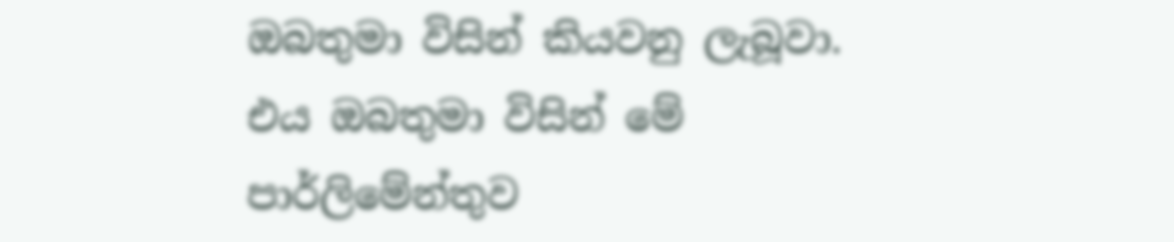ඔබතුමා විසින් කියවනු ලැබූවා. එය ඔබතුමා විසින් මේ පාර්ලිමේන්තුව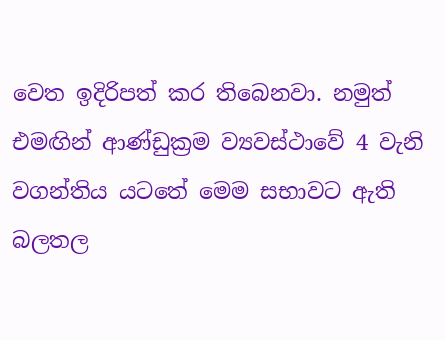වෙත ඉදිරිපත් කර තිබෙනවා. නමුත් එමඟින් ආණ්ඩුක්‍රම ව්‍යවස්ථාවේ 4 වැනි වගන්තිය යටතේ මෙම සභාවට ඇති බලතල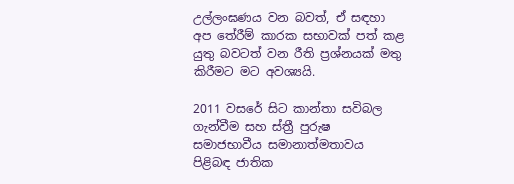උල්ලංඝණය වන බවත්, ඒ සඳහා අප තේරීම් කාරක සභාවක් පත් කළ යුතු බවටත් වන රීති ප්‍රශ්නයක් මතු කිරීමට මට අවශ්‍යයි.

2011 වසරේ සිට කාන්තා සවිබල ගැන්වීම සහ ස්ත්‍රී පුරුෂ සමාජභාවීය සමානාත්මතාවය පිළිබඳ ජාතික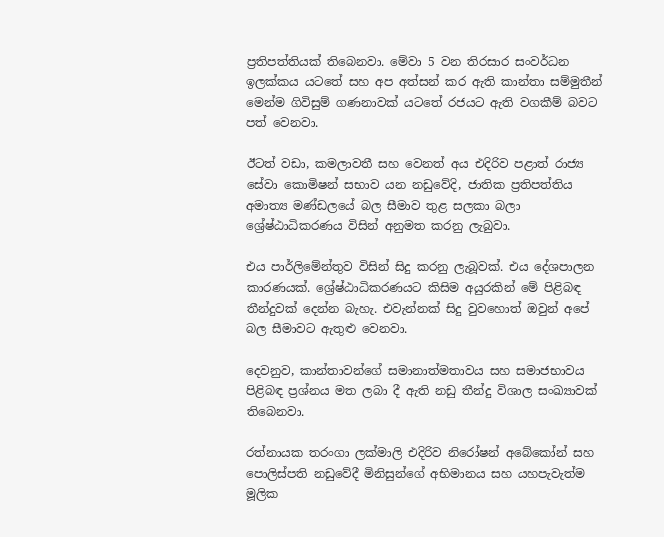ප්‍රතිපත්තියක් තිබෙනවා. මේවා 5 වන තිරසාර සංවර්ධන ඉලක්කය යටතේ සහ අප අත්සන් කර ඇති කාන්තා සම්මුතීන් මෙන්ම ගිවිසුම් ගණනාවක් යටතේ රජයට ඇති වගකීම් බවට පත් වෙනවා.

ඊටත් වඩා, කමලාවතී සහ වෙනත් අය එදිරිව පළාත් රාජ්‍ය සේවා කොමිෂන් සභාව යන නඩුවේදි, ජාතික ප්‍රතිපත්තිය අමාත්‍ය මණ්ඩලයේ බල සීමාව තුළ සලකා බලා ශ්‍රේෂ්ඨාධිකරණය විසින් අනුමත කරනු ලැබුවා.

එය පාර්ලිමේන්තුව විසින් සිදු කරනු ලැබූවක්. එය දේශපාලන කාරණයක්. ශ්‍රේෂ්ඨාධිකරණයට කිසිම අයුරකින් මේ පිළිබඳ තීන්දුවක් දෙන්න බැහැ. එවැන්නක් සිදු වුවහොත් ඔවුන් අපේ බල සීමාවට ඇතුළු වෙනවා.

දෙවනුව, කාන්තාවන්ගේ සමානාත්මතාවය සහ සමාජභාවය පිළිබඳ ප්‍රශ්නය මත ලබා දී ඇති නඩු තීන්දු විශාල සංඛ්‍යාවක් තිබෙනවා.

රත්නායක තරංගා ලක්මාලි එදිරිව නිරෝෂන් අබේකෝන් සහ පොලිස්පති නඩුවේදී මිනිසුන්ගේ අභිමානය සහ යහපැවැත්ම මූලික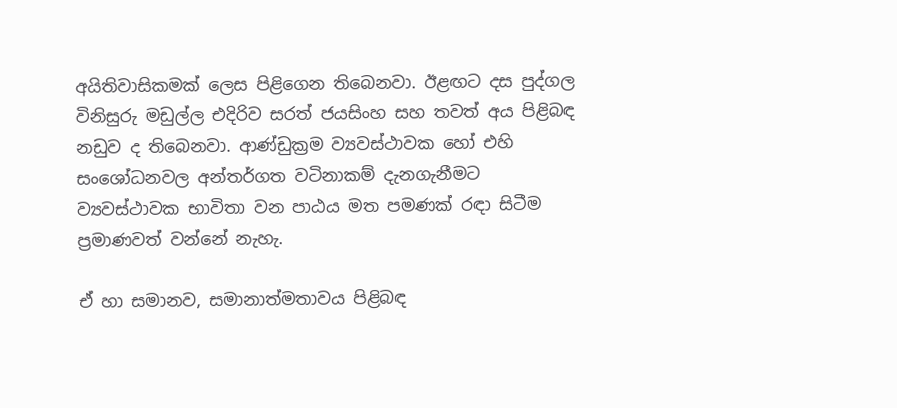අයිතිවාසිකමක් ලෙස පිළිගෙන තිබෙනවා. ඊළඟට දස පුද්ගල විනිසුරු මඩුල්ල එදිරිව සරත් ජයසිංහ සහ තවත් අය පිළිබඳ නඩුව ද තිබෙනවා. ආණ්ඩුක්‍රම ව්‍යවස්ථාවක හෝ එහි සංශෝධනවල අන්තර්ගත වටිනාකම් දැනගැනීමට ව්‍යවස්ථාවක භාවිතා වන පාඨය මත පමණක් රඳා සිටීම ප්‍රමාණවත් වන්නේ නැහැ.

ඒ හා සමානව, සමානාත්මතාවය පිළිබඳ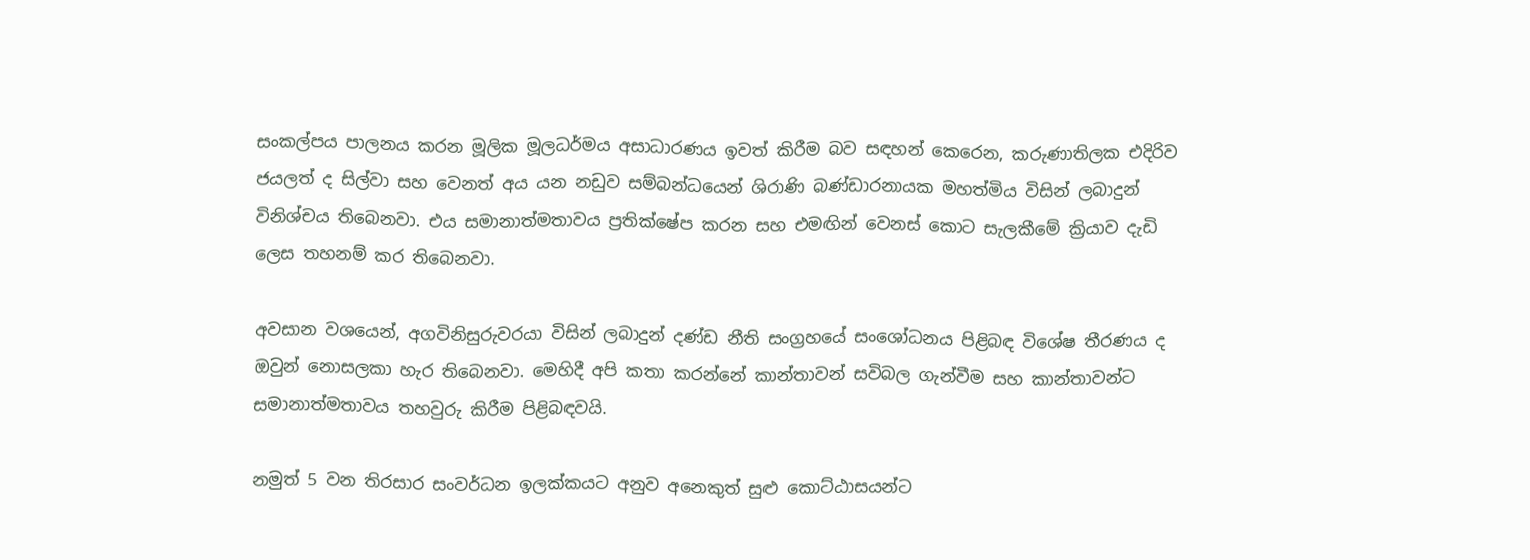සංකල්පය පාලනය කරන මූලික මූලධර්මය අසාධාරණය ඉවත් කිරීම බව සඳහන් කෙරෙන, කරුණාතිලක එදිරිව ජයලත් ද සිල්වා සහ වෙනත් අය යන නඩුව සම්බන්ධයෙන් ශිරාණි බණ්ඩාරනායක මහත්මිය විසින් ලබාදුන් විනිශ්චය තිබෙනවා. එය සමානාත්මතාවය ප්‍රතික්ෂේප කරන සහ එමඟින් වෙනස් කොට සැලකීමේ ක්‍රියාව දැඩි ලෙස තහනම් කර තිබෙනවා.

අවසාන වශයෙන්, අගවිනිසුරුවරයා විසින් ලබාදුන් දණ්ඩ නීති සංග්‍රහයේ සංශෝධනය පිළිබඳ විශේෂ තීරණය ද ඔවුන් නොසලකා හැර තිබෙනවා. මෙහිදී අපි කතා කරන්නේ කාන්තාවන් සවිබල ගැන්වීම සහ කාන්තාවන්ට සමානාත්මතාවය තහවුරු කිරීම පිළිබඳවයි.

නමුත් 5 වන තිරසාර සංවර්ධන ඉලක්කයට අනුව අනෙකුත් සුළු කොට්ඨාසයන්ට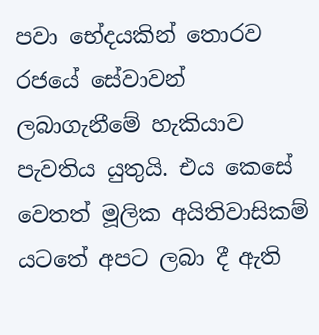පවා භේදයකින් තොරව රජයේ සේවාවන් ලබාගැනීමේ හැකියාව පැවතිය යුතුයි. එය කෙසේ වෙතත් මූලික අයිතිවාසිකම් යටතේ අපට ලබා දී ඇති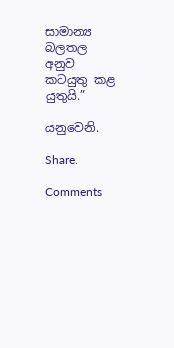සාමාන්‍ය බලතල අනුව කටයුතු කළ යුතුයි.”

යනුවෙනි.

Share.

Comments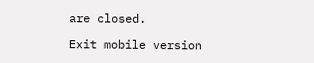are closed.

Exit mobile version